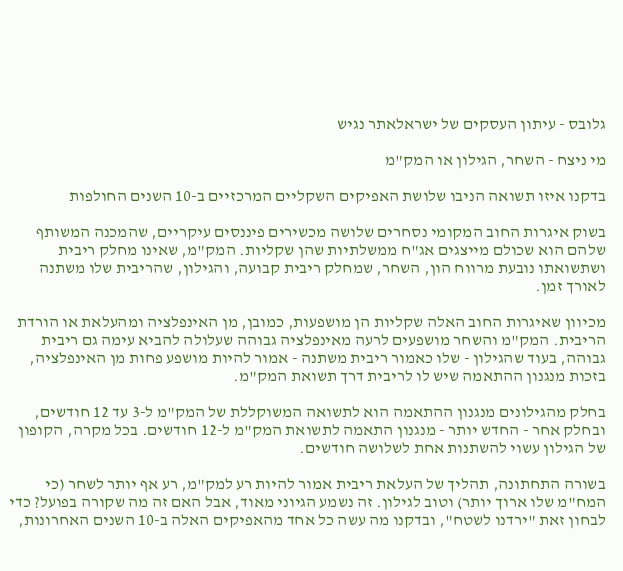גלובס - עיתון העסקים של ישראלאתר נגיש

מי ניצח - השחר, הגילון או המק"מ

בדקנו איזו תשואה הניבו שלושת האפיקים השקליים המרכזיים ב-10 השנים החולפות

בשוק איגרות החוב המקומי נסחרים שלושה מכשירים פיננסים עיקריים, שהמכנה המשותף שלהם הוא שכולם מייצגים אג"ח ממשלתיות שהן שקליות. המק"מ, שאינו מחלק ריבית ושתשואתו נובעת מרווח הון, השחר, שמחלק ריבית קבועה, והגילון, שהריבית שלו משתנה לאורך זמן.

מכיוון שאיגרות החוב האלה שקליות הן מושפעות, כמובן, מן האינפלציה ומהעלאת או הורדת הריבית. המק"מ והשחר מושפעים לרעה מאינפלציה גבוהה שעלולה להביא עימה גם ריבית גבוהה, בעוד שהגילון - שלו כאמור ריבית משתנה - אמור להיות מושפע פחות מן האינפלציה, בזכות מנגנון ההתאמה שיש לו לריבית דרך תשואת המק"מ.

בחלק מהגילונים מנגנון ההתאמה הוא לתשואה המשוקללת של המק"מ ל-3 עד 12 חודשים, ובחלק אחר - החדש יותר - מנגנון התאמה לתשואת המק"מ ל-12 חודשים. בכל מקרה, הקופון של הגילון עשוי להשתנות אחת לשלושה חודשים.

בשורה התחתונה, תהליך של העלאת ריבית אמור להיות רע למק"מ, רע אף יותר לשחר (כי המח"מ שלו ארוך יותר) וטוב לגילון. זה נשמע הגיוני מאוד, אבל האם זה מה שקורה בפועל? כדי לבחון זאת "ירדנו לשטח", ובדקנו מה עשה כל אחד מהאפיקים האלה ב-10 השנים האחרונות,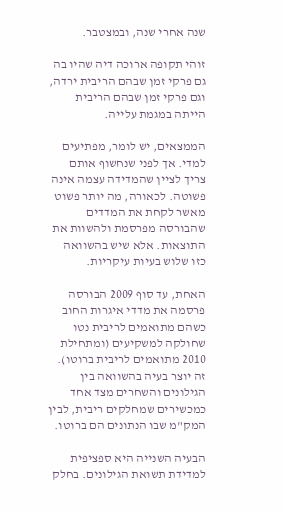שנה אחרי שנה, ובמצטבר.

זוהי תקופה ארוכה דיה שהיו בה גם פרקי זמן שבהם הריבית ירדה, וגם פרקי זמן שבהם הריבית הייתה במגמת עלייה.

הממצאים, יש לומר, מפתיעים למדי. אך לפני שנחשוף אותם צריך לציין שהמדידה עצמה אינה פשוטה. לכאורה, מה יותר פשוט מאשר לקחת את המדדים שהבורסה מפרסמת ולהשוות את התוצאות. אלא שיש בהשוואה כזו שלוש בעיות עיקריות.

האחת, עד סוף 2009 הבורסה פרסמה את מדדי איגרות החוב כשהם מתואמים לריבית נטו שחולקה למשקיעים (ומתחילת 2010 מתואמים לריבית ברוטו). זה יוצר בעיה בהשוואה בין הגילונים והשחרים מצד אחד כמכשירים שמחלקים ריבית, לבין המק"מ שבו הנתונים הם ברוטו.

הבעיה השנייה היא ספציפית למדידת תשואת הגילונים. בחלק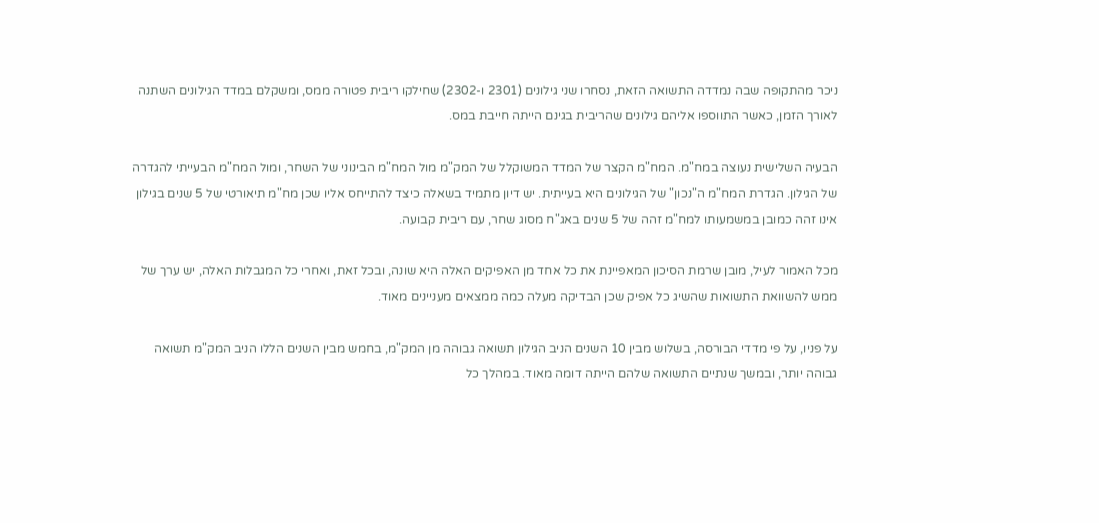ניכר מהתקופה שבה נמדדה התשואה הזאת, נסחרו שני גילונים (2301 ו-2302) שחילקו ריבית פטורה ממס, ומשקלם במדד הגילונים השתנה לאורך הזמן, כאשר התווספו אליהם גילונים שהריבית בגינם הייתה חייבת במס.

הבעיה השלישית נעוצה במח"מ. המח"מ הקצר של המדד המשוקלל של המק"מ מול המח"מ הבינוני של השחר, ומול המח"מ הבעייתי להגדרה של הגילון. הגדרת המח"מ ה"נכון" של הגילונים היא בעייתית. יש דיון מתמיד בשאלה כיצד להתייחס אליו שכן מח"מ תיאורטי של 5 שנים בגילון אינו זהה כמובן במשמעותו למח"מ זהה של 5 שנים באג"ח מסוג שחר, עם ריבית קבועה.

מכל האמור לעיל, מובן שרמת הסיכון המאפיינת את כל אחד מן האפיקים האלה היא שונה, ובכל זאת, ואחרי כל המגבלות האלה, יש ערך של ממש להשוואת התשואות שהשיג כל אפיק שכן הבדיקה מעלה כמה ממצאים מעניינים מאוד.

על פניו, על פי מדדי הבורסה, בשלוש מבין 10 השנים הניב הגילון תשואה גבוהה מן המק"מ, בחמש מבין השנים הללו הניב המק"מ תשואה גבוהה יותר, ובמשך שנתיים התשואה שלהם הייתה דומה מאוד. במהלך כל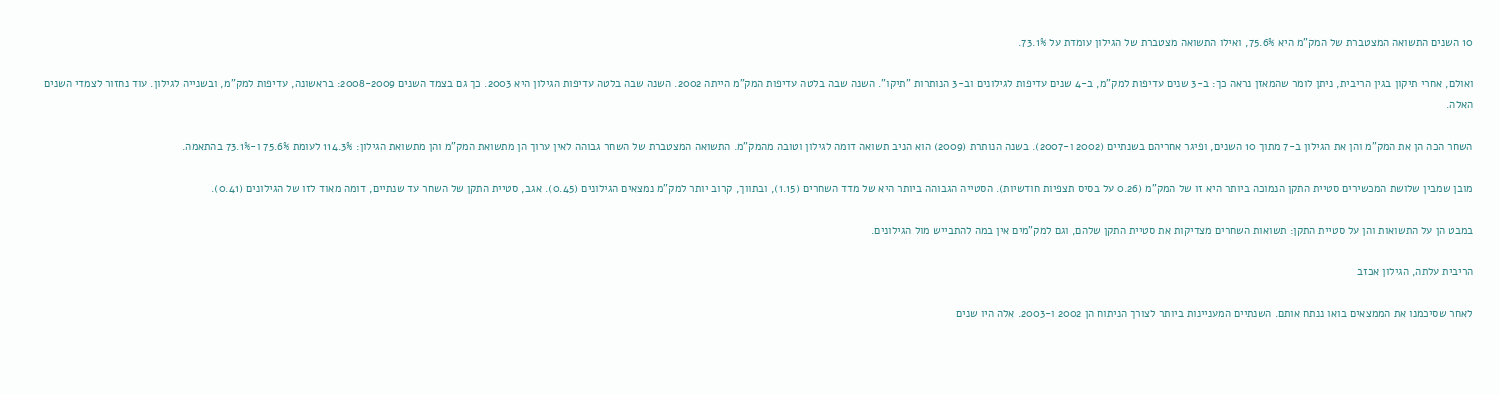10 השנים התשואה המצטברת של המק"מ היא 75.6%, ואילו התשואה מצטברת של הגילון עומדת על 73.1%.

ואולם, אחרי תיקון בגין הריבית, ניתן לומר שהמאזן נראה כך: ב-3 שנים עדיפות למק"מ, ב-4 שנים עדיפות לגילונים וב-3 הנותרות "תיקו". השנה שבה בלטה עדיפות המק"מ הייתה 2002. השנה שבה בלטה עדיפות הגילון היא 2003. כך גם בצמד השנים 2008-2009: בראשונה, עדיפות למק"מ, ובשנייה לגילון. עוד נחזור לצמדי השנים האלה.

השחר הכה הן את המק"מ והן את הגילון ב-7 מתוך 10 השנים, ופיגר אחריהם בשנתיים (2002 ו-2007). בשנה הנותרת (2009) הוא הניב תשואה דומה לגילון וטובה מהמק"מ. התשואה המצטברת של השחר גבוהה לאין ערוך הן מתשואת המק"מ והן מתשואת הגילון: 114.3% לעומת 75.6% ו-73.1% בהתאמה.

מובן שמבין שלושת המכשירים סטיית התקן הנמוכה ביותר היא זו של המק"מ (0.26 על בסיס תצפיות חודשיות). הסטייה הגבוהה ביותר היא של מדד השחרים (1.15), ובתווך, קרוב יותר למק"מ נמצאים הגילונים (0.45). אגב, סטיית התקן של השחר עד שנתיים, דומה מאוד לזו של הגילונים (0.41).

במבט הן על התשואות והן על סטיית התקן: תשואות השחרים מצדיקות את סטיית התקן שלהם, וגם למק"מים אין במה להתבייש מול הגילונים.

הריבית עלתה, הגילון אכזב

לאחר שסיכמנו את הממצאים בואו ננתח אותם. השנתיים המעניינות ביותר לצורך הניתוח הן 2002 ו-2003. אלה היו שנים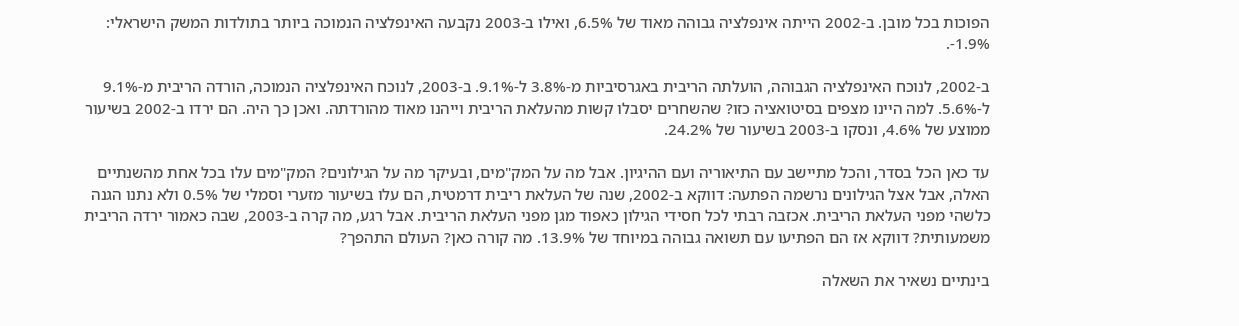הפוכות בכל מובן. ב-2002 הייתה אינפלציה גבוהה מאוד של 6.5%, ואילו ב-2003 נקבעה האינפלציה הנמוכה ביותר בתולדות המשק הישראלי: 1.9%-.

ב-2002, לנוכח האינפלציה הגבוהה, הועלתה הריבית באגרסיביות מ-3.8% ל-9.1%. ב-2003, לנוכח האינפלציה הנמוכה, הורדה הריבית מ-9.1% ל-5.6%. למה היינו מצפים בסיטואציה כזו? שהשחרים יסבלו קשות מהעלאת הריבית וייהנו מאוד מהורדתה. ואכן כך היה. הם ירדו ב-2002 בשיעור ממוצע של 4.6%, ונסקו ב-2003 בשיעור של 24.2%.

עד כאן הכל בסדר, והכל מתיישב עם התיאוריה ועם ההיגיון. אבל מה על המק"מים, ובעיקר מה על הגילונים? המק"מים עלו בכל אחת מהשנתיים האלה, אבל אצל הגילונים נרשמה הפתעה: דווקא ב-2002, שנה של העלאת ריבית דרמטית, הם עלו בשיעור מזערי וסמלי של 0.5% ולא נתנו הגנה כלשהי מפני העלאת הריבית. אכזבה רבתי לכל חסידי הגילון כאפוד מגן מפני העלאת הריבית. אבל רגע, מה קרה ב-2003, שבה כאמור ירדה הריבית משמעותית? דווקא אז הם הפתיעו עם תשואה גבוהה במיוחד של 13.9%. מה קורה כאן? העולם התהפך?

בינתיים נשאיר את השאלה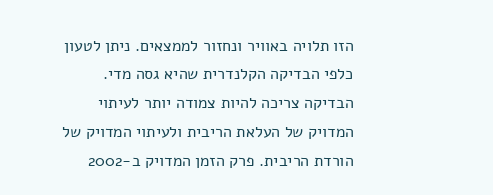הזו תלויה באוויר ונחזור לממצאים. ניתן לטעון כלפי הבדיקה הקלנדרית שהיא גסה מדי. הבדיקה צריכה להיות צמודה יותר לעיתוי המדויק של העלאת הריבית ולעיתוי המדויק של הורדת הריבית. פרק הזמן המדויק ב-2002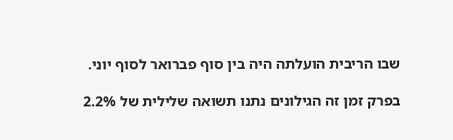שבו הריבית הועלתה היה בין סוף פברואר לסוף יוני.

בפרק זמן זה הגילונים נתנו תשואה שלילית של 2.2%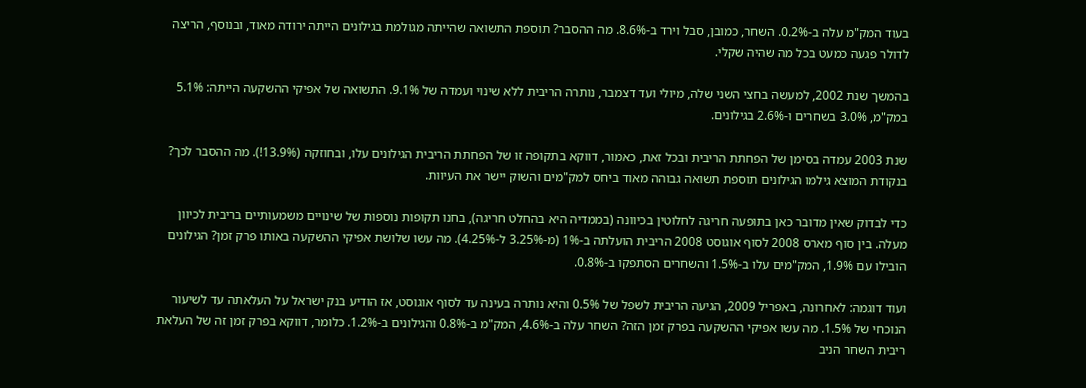בעוד המק"מ עלה ב-0.2%. השחר, כמובן, סבל וירד ב-8.6%. מה ההסבר? תוספת התשואה שהייתה מגולמת בגילונים הייתה ירודה מאוד, ובנוסף, הריצה לדולר פגעה כמעט בכל מה שהיה שקלי.

בהמשך שנת 2002, למעשה בחצי השני שלה, מיולי ועד דצמבר, נותרה הריבית ללא שינוי ועמדה של 9.1%. התשואה של אפיקי ההשקעה הייתה: 5.1% במק"מ, 3.0% בשחרים ו-2.6% בגילונים.

שנת 2003 עמדה בסימן של הפחתת הריבית ובכל זאת, כאמור, דווקא בתקופה זו של הפחתת הריבית הגילונים עלו, ובחוזקה (13.9%!). מה ההסבר לכך? בנקודת המוצא גילמו הגילונים תוספת תשואה גבוהה מאוד ביחס למק"מים והשוק יישר את העיוות.

כדי לבדוק שאין מדובר כאן בתופעה חריגה לחלוטין בכיוונה (בממדיה היא בהחלט חריגה), בחנו תקופות נוספות של שינויים משמעותיים בריבית לכיוון מעלה. בין סוף מארס 2008 לסוף אוגוסט 2008 הריבית הועלתה ב-1% (מ-3.25% ל-4.25%). מה עשו שלושת אפיקי ההשקעה באותו פרק זמן? הגילונים הובילו עם 1.9%, המק"מים עלו ב-1.5% והשחרים הסתפקו ב-0.8%.

ועוד דוגמה: לאחרונה, באפריל 2009, הגיעה הריבית לשפל של 0.5% והיא נותרה בעינה עד לסוף אוגוסט, אז הודיע בנק ישראל על העלאתה עד לשיעור הנוכחי של 1.5%. מה עשו אפיקי ההשקעה בפרק זמן הזה? השחר עלה ב-4.6%, המק"מ ב-0.8% והגילונים ב-1.2%. כלומר, דווקא בפרק זמן זה של העלאת ריבית השחר הניב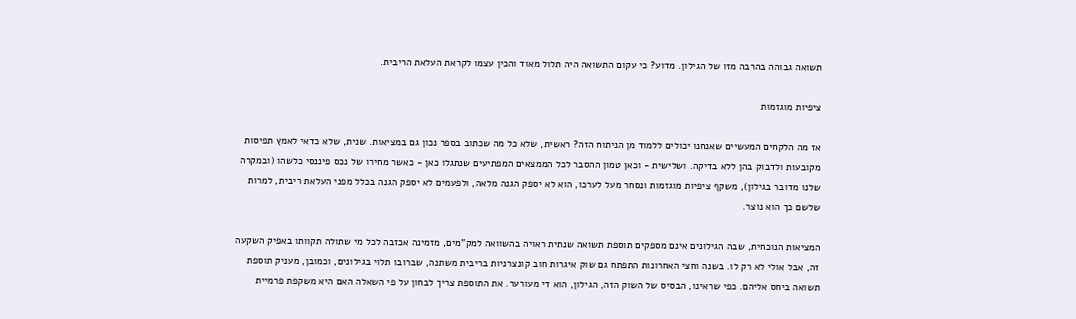תשואה גבוהה בהרבה מזו של הגילון. מדוע? כי עקום התשואה היה תלול מאוד והכין עצמו לקראת העלאת הריבית.

ציפיות מוגזמות

אז מה הלקחים המעשיים שאנחנו יכולים ללמוד מן הניתוח הזה? ראשית, שלא כל מה שכתוב בספר נכון גם במציאות. שנית, שלא כדאי לאמץ תפיסות מקובעות ולדבוק בהן ללא בדיקה. ושלישית - וכאן טמון ההסבר לכל הממצאים המפתיעים שנתגלו כאן - כאשר מחירו של נכס פיננסי כלשהו (ובמקרה שלנו מדובר בגילון), משקף ציפיות מוגזמות ונסחר מעל לערכו, הוא לא יספק הגנה מלאה, ולפעמים לא יספק הגנה בכלל מפני העלאת ריבית, למרות שלשם כך הוא נוצר.

המציאות הנוכחית, שבה הגילונים אינם מספקים תוספת תשואה שנתית ראויה בהשוואה למק"מים, מזמינה אכזבה לכל מי שתולה תקוותו באפיק השקעה זה, אבל אולי לא רק לו. בשנה וחצי האחרונות התפתח גם שוק איגרות חוב קונצרניות בריבית משתנה, שברובו תלוי בגילונים, וכמובן, מעניק תוספת תשואה ביחס אליהם. כפי שראינו, הבסיס של השוק הזה, הגילון, הוא די מעורער. את התוספת צריך לבחון על פי השאלה האם היא משקפת פרמיית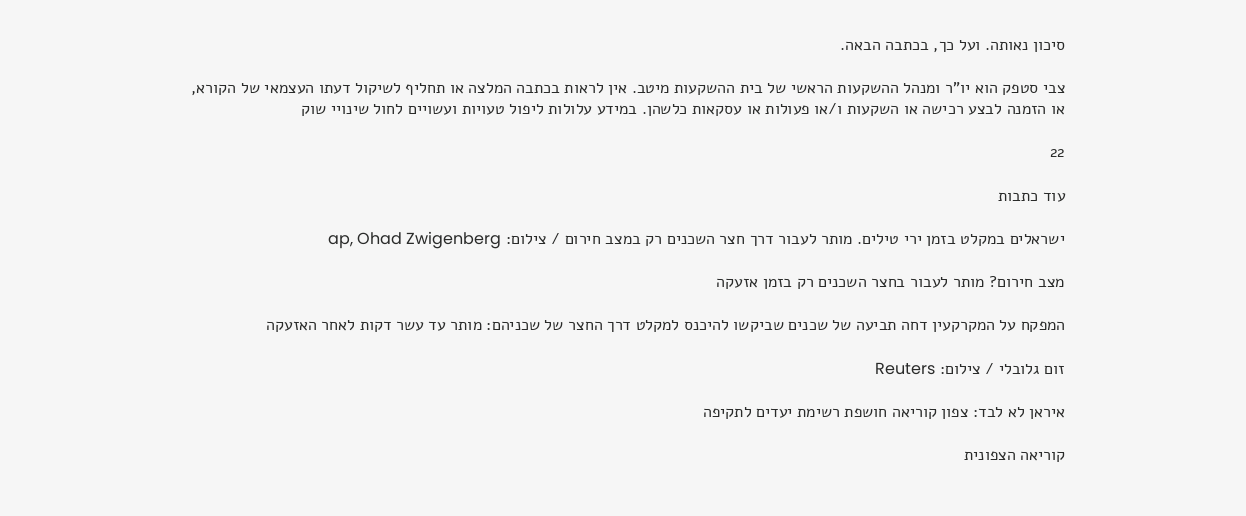סיכון נאותה. ועל כך, בכתבה הבאה.

צבי סטפק הוא יו"ר ומנהל ההשקעות הראשי של בית ההשקעות מיטב. אין לראות בכתבה המלצה או תחליף לשיקול דעתו העצמאי של הקורא, או הזמנה לבצע רכישה או השקעות ו/או פעולות או עסקאות כלשהן. במידע עלולות ליפול טעויות ועשויים לחול שינויי שוק

22

עוד כתבות

ישראלים במקלט בזמן ירי טילים. מותר לעבור דרך חצר השכנים רק במצב חירום / צילום: ap, Ohad Zwigenberg

מצב חירום? מותר לעבור בחצר השכנים רק בזמן אזעקה

המפקח על המקרקעין דחה תביעה של שכנים שביקשו להיכנס למקלט דרך החצר של שכניהם: מותר עד עשר דקות לאחר האזעקה

זום גלובלי / צילום: Reuters

איראן לא לבד: צפון קוריאה חושפת רשימת יעדים לתקיפה

קוריאה הצפונית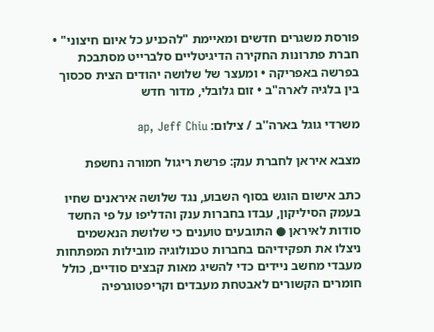פורסת משגרים חדשים ומאיימת "להכניע כל איום חיצוני" • חברת פתרונות החקירה הדיגיטליים סלברייט מסתבכת בפרשה באפריקה • ומעצר של שלושה יהודים הצית סכסוך בין בלגיה לארה"ב • זום גלובלי, מדור חדש

משרדי גוגל בארה''ב / צילום: ap, Jeff Chiu

מצבא איראן לחברת ענק: פרשת ריגול חמורה נחשפת

כתב אישום הוגש בסוף השבוע, נגד שלושה איראנים שחיו בעמק הסיליקון, עבדו בחברות ענק והדליפו על פי החשד סודות לאיראן ● התובעים טוענים כי שלושת הנאשמים ניצלו את תפקידיהם בחברות טכנולוגיה מובילות המפתחות מעבדי מחשב ניידים כדי להשיג מאות קבצים סודיים, כולל חומרים הקשורים לאבטחת מעבדים וקריפטוגרפיה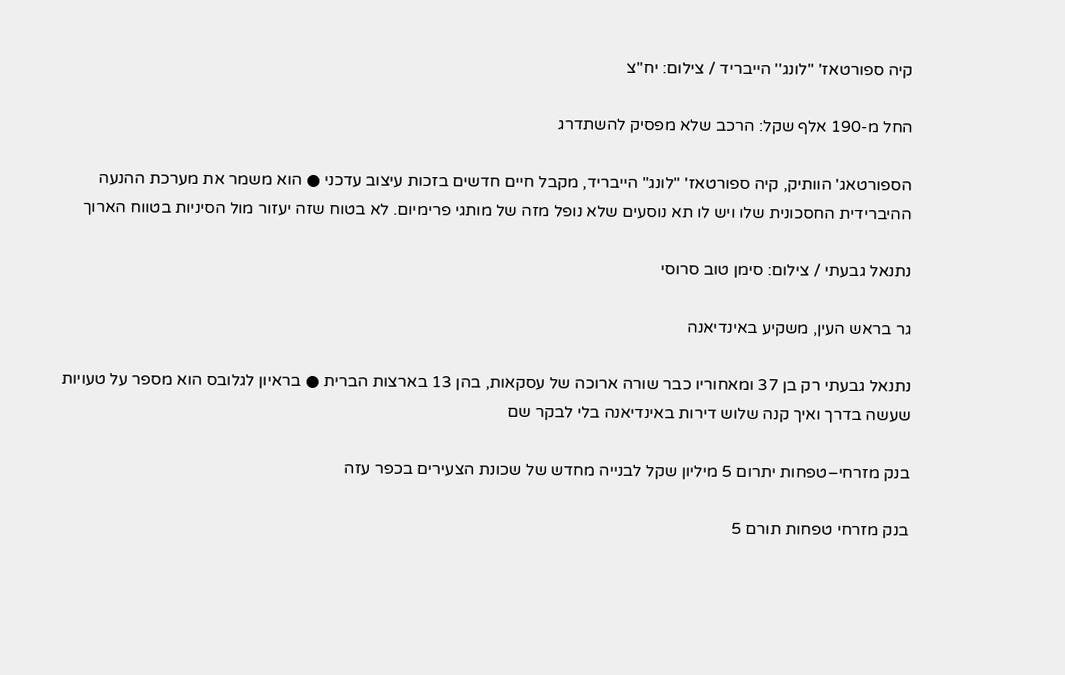קיה ספורטאז' ''לונג'' הייבריד / צילום: יח''צ

החל מ-190 אלף שקל: הרכב שלא מפסיק להשתדרג

הספורטאג' הוותיק, קיה ספורטאז' "לונג" הייבריד, מקבל חיים חדשים בזכות עיצוב עדכני ● הוא משמר את מערכת ההנעה ההיברידית החסכונית שלו ויש לו תא נוסעים שלא נופל מזה של מותגי פרימיום. לא בטוח שזה יעזור מול הסיניות בטווח הארוך

נתנאל גבעתי / צילום: סימן טוב סרוסי

גר בראש העין, משקיע באינדיאנה

נתנאל גבעתי רק בן 37 ומאחוריו כבר שורה ארוכה של עסקאות, בהן 13 בארצות הברית ● בראיון לגלובס הוא מספר על טעויות שעשה בדרך ואיך קנה שלוש דירות באינדיאנה בלי לבקר שם

בנק מזרחי–טפחות יתרום 5 מיליון שקל לבנייה מחדש של שכונת הצעירים בכפר עזה

בנק מזרחי טפחות תורם 5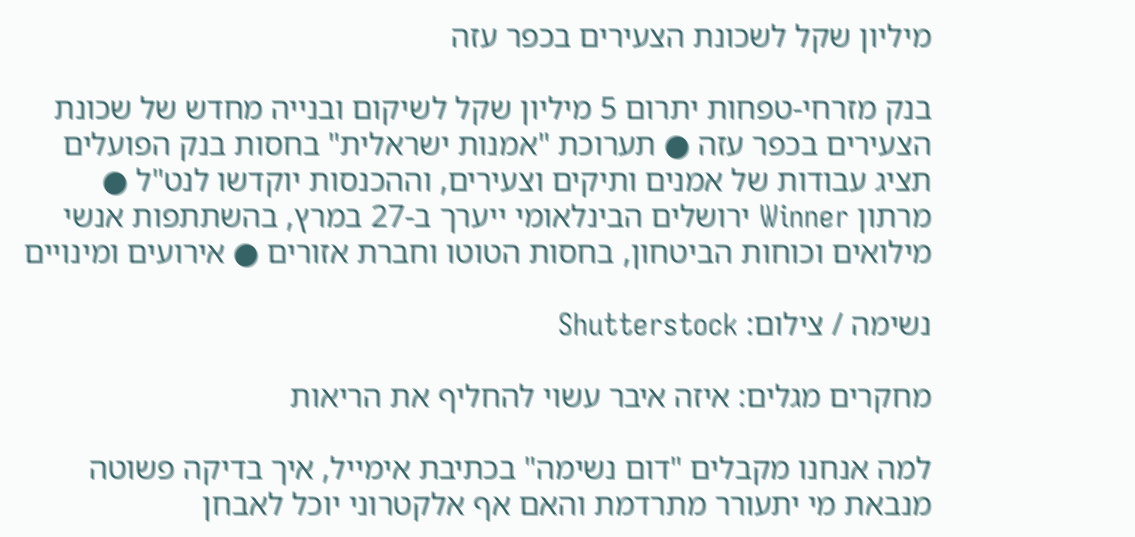מיליון שקל לשכונת הצעירים בכפר עזה

בנק מזרחי-טפחות יתרום 5 מיליון שקל לשיקום ובנייה מחדש של שכונת הצעירים בכפר עזה ● תערוכת "אמנות ישראלית" בחסות בנק הפועלים תציג עבודות של אמנים ותיקים וצעירים, וההכנסות יוקדשו לנט"ל ● מרתון Winner ירושלים הבינלאומי ייערך ב-27 במרץ, בהשתתפות אנשי מילואים וכוחות הביטחון, בחסות הטוטו וחברת אזורים ● אירועים ומינויים

נשימה / צילום: Shutterstock

מחקרים מגלים: איזה איבר עשוי להחליף את הריאות

למה אנחנו מקבלים "דום נשימה" בכתיבת אימייל, איך בדיקה פשוטה מנבאת מי יתעורר מתרדמת והאם אף אלקטרוני יוכל לאבחן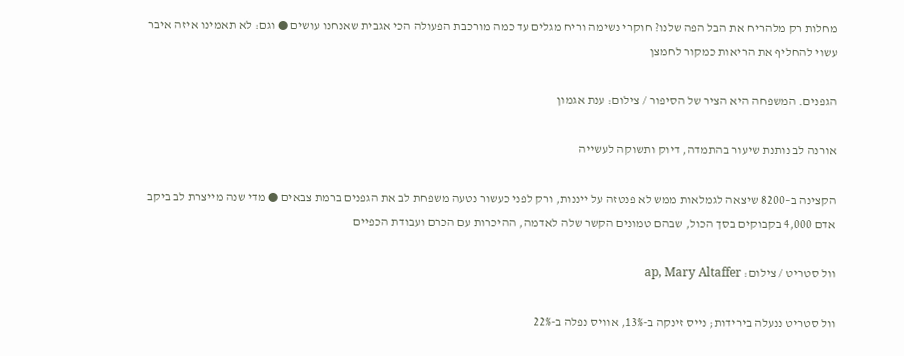מחלות רק מלהריח את הבל הפה שלנו? חוקרי נשימה וריח מגלים עד כמה מורכבת הפעולה הכי אגבית שאנחנו עושים ● וגם: לא תאמינו איזה איבר עשוי להחליף את הריאות כמקור לחמצן

הגפנים. המשפחה היא הציר של הסיפור / צילום: ענת אגמון

אורנה לב נותנת שיעור בהתמדה, דיוק ותשוקה לעשייה

הקצינה ב–8200 שיצאה לגמלאות ממש לא פנטזה על ייננות, ורק לפני כעשור נטעה משפחת לב את הגפנים ברמת צבאים ● מדי שנה מייצרת לב ביקב אדם 4,000 בקבוקים בסך הכול, שבהם טמונים הקשר שלה לאדמה, ההיכרות עם הכרם ועבודת הכפיים

וול סטריט / צילום: ap, Mary Altaffer

וול סטריט ננעלה בירידות; נייס זינקה ב-13%, אוויס נפלה ב-22%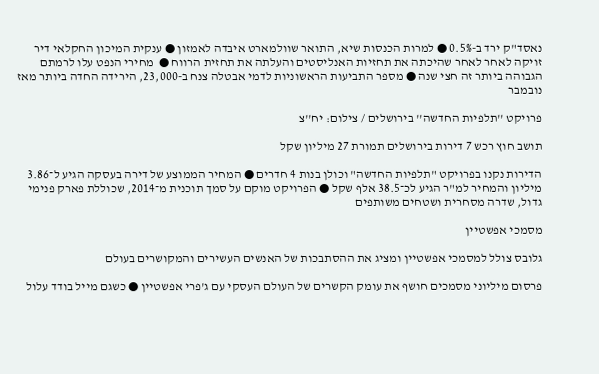נאסד"ק ירד ב-0.5% ● למרות הכנסות שיא, התואר שוולמארט איבדה לאמזון ● ענקית המיכון החקלאי דיר זויקה לאחר לאחר שהיכתה את תחזיות האנליסטים והעלתה את תחזית הרווח ●  מחירי הנפט עלו לרמתם הגבוהה ביותר זה חצי שנה ● מספר התביעות הראשוניות לדמי אבטלה צנח ב-23,000, הירידה החדה ביותר מאז נובמבר

פרויקט ''תלפיות החדשה'' בירושלים / צילום: יח''צ

תושב חוץ רכש 7 דירות בירושלים תמורת 27 מיליון שקל

הדירות נקנו בפרויקט "תלפיות החדשה" וכולן בנות 4 חדרים ● המחיר הממוצע של דירה בעסקה הגיע ל־3.86 מיליון והמחיר למ"ר הגיע לכ־38.5 אלף שקל ● הפרויקט מוקם על סמך תוכנית מ־2014, שכוללת פארק פנימי גדול, שדרה מסחרית ושטחים משותפים

מסמכי אפשטיין

גלובס צולל למסמכי אפשטיין ומציג את ההסתבכות של האנשים העשירים והמקושרים בעולם

פרסום מיליוני מסמכים חושף את עומק הקשרים של העולם העסקי עם ג'פרי אפשטיין ● כשגם מייל בודד עלול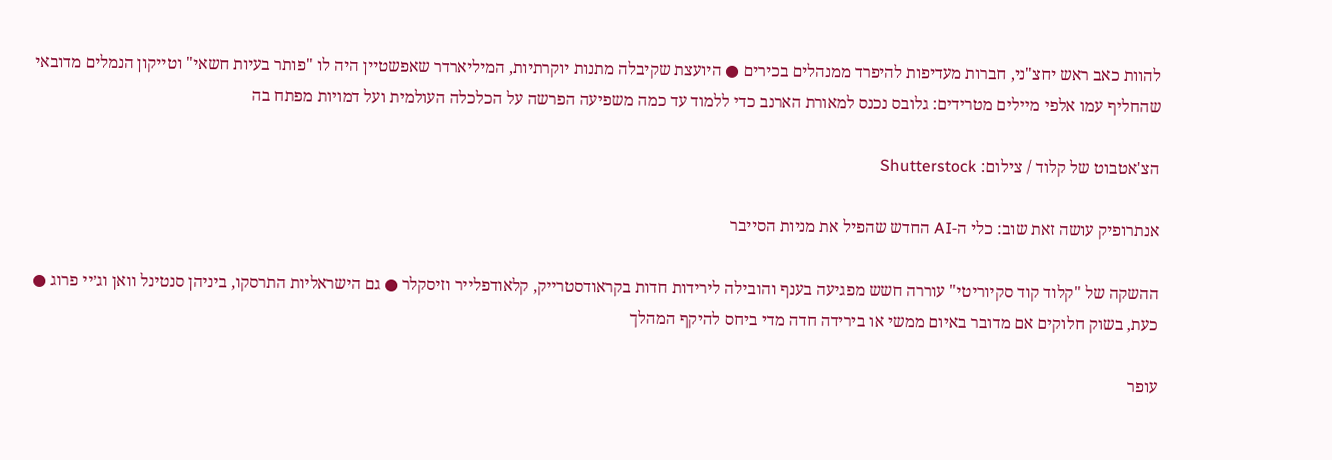להוות כאב ראש יחצ"ני, חברות מעדיפות להיפרד ממנהלים בכירים ● היועצת שקיבלה מתנות יוקרתיות, המיליארדר שאפשטיין היה לו "פותר בעיות חשאי" וטייקון הנמלים מדובאי שהחליף עמו אלפי מיילים מטרידים: גלובס נכנס למאורת הארנב כדי ללמוד עד כמה משפיעה הפרשה על הכלכלה העולמית ועל דמויות מפתח בה

הצ'אטבוט של קלוד / צילום: Shutterstock

אנתרופיק עושה זאת שוב: כלי ה-AI החדש שהפיל את מניות הסייבר

ההשקה של "קלוד קוד סקיוריטי" עוררה חשש מפגיעה בענף והובילה לירידות חדות בקראודסטרייק, קלאודפלייר וזיסקלר ● גם הישראליות התרסקו, ביניהן סנטינל וואן וג׳יי פרוג ● כעת, בשוק חלוקים אם מדובר באיום ממשי או בירידה חדה מדי ביחס להיקף המהלך

עופר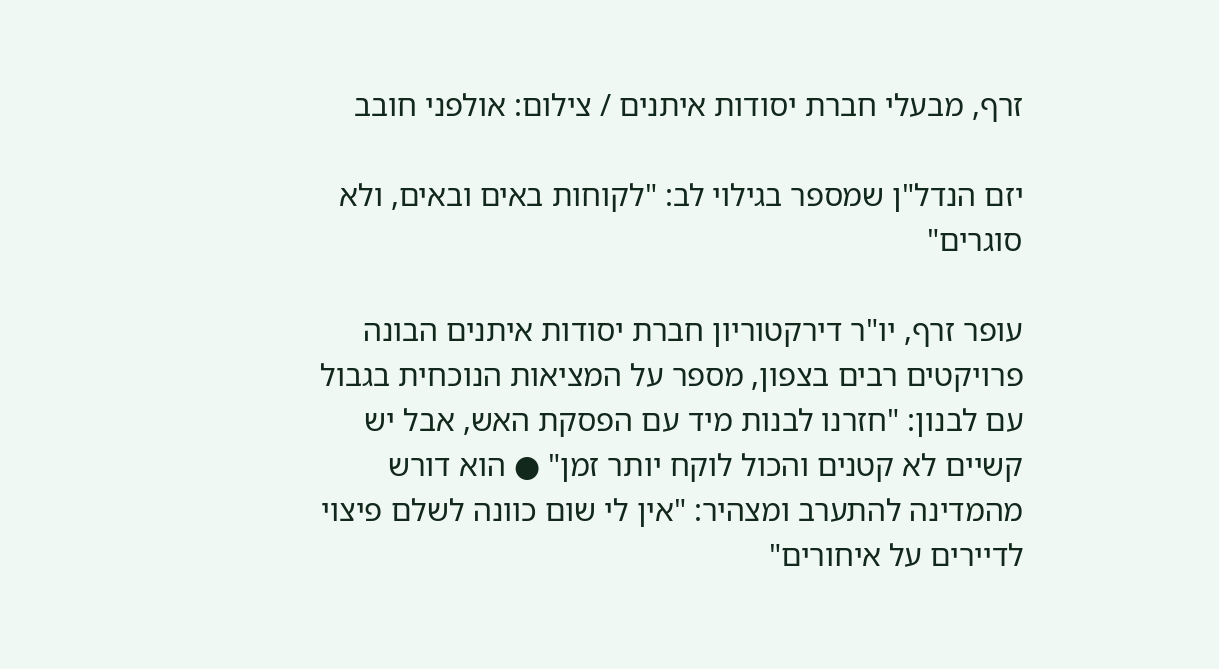זרף, מבעלי חברת יסודות איתנים / צילום: אולפני חובב

יזם הנדל"ן שמספר בגילוי לב: "לקוחות באים ובאים, ולא סוגרים"

עופר זרף, יו"ר דירקטוריון חברת יסודות איתנים הבונה פרויקטים רבים בצפון, מספר על המציאות הנוכחית בגבול עם לבנון: "חזרנו לבנות מיד עם הפסקת האש, אבל יש קשיים לא קטנים והכול לוקח יותר זמן" ● הוא דורש מהמדינה להתערב ומצהיר: "אין לי שום כוונה לשלם פיצוי לדיירים על איחורים"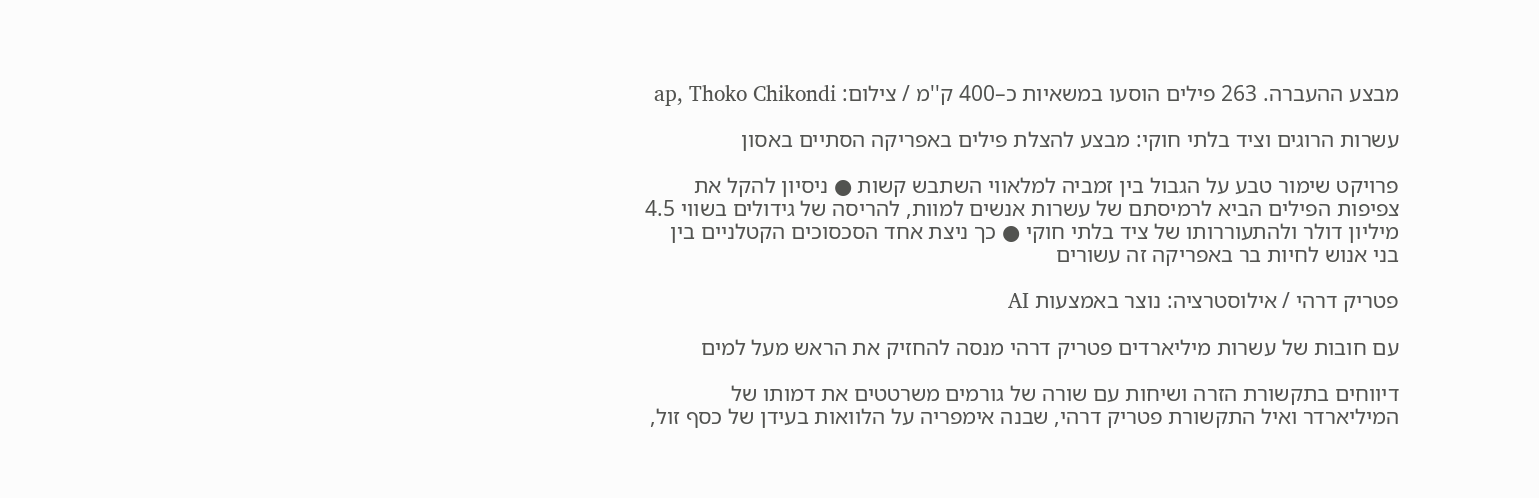מבצע ההעברה. 263 פילים הוסעו במשאיות כ–400 ק''מ / צילום: ap, Thoko Chikondi

עשרות הרוגים וציד בלתי חוקי: מבצע להצלת פילים באפריקה הסתיים באסון

פרויקט שימור טבע על הגבול בין זמביה למלאווי השתבש קשות ● ניסיון להקל את צפיפות הפילים הביא לרמיסתם של עשרות אנשים למוות, להריסה של גידולים בשווי 4.5 מיליון דולר ולהתעוררותו של ציד בלתי חוקי ● כך ניצת אחד הסכסוכים הקטלניים בין בני אנוש לחיות בר באפריקה זה עשורים

פטריק דרהי / אילוסטרציה: נוצר באמצעות AI

עם חובות של עשרות מיליארדים פטריק דרהי מנסה להחזיק את הראש מעל למים

דיווחים בתקשורת הזרה ושיחות עם שורה של גורמים משרטטים את דמותו של המיליארדר ואיל התקשורת פטריק דרהי, שבנה אימפריה על הלוואות בעידן של כסף זול,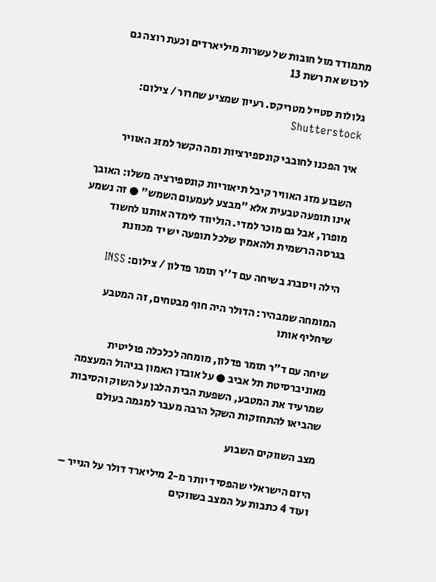מתמודד מול חובות של עשרות מיליארדים וכעת רוצה גם לרכוש את רשת 13

גלולות סטייל מטריקס. רעיון שמציע שחרור / צילום: Shutterstock

איך הפכנו לחובבי קונספירציות ומה הקשר למזג האוויר

השבוע מזג האוויר קיבל תיאוריות קונספירציה משלו: האובך אינו תופעה טבעית אלא "מבצע לעמעום השמש" ● זה נשמע מופרך, אבל גם מוכר למדי. הוליווד לימדה אותנו לחשוד בגרסה הרשמית ולהאמין שלכל תופעה יש יד מכוונת

הילה ויסברג בשיחה עם ד''ר תומר פדלון / צילום: INSS

המומחה שמבהיר: הדולר היה חוף מבטחים, זה המטבע שיחליף אותו

שיחה עם ד"ר תומר פדלון, מומחה לכלכלה פוליטית מאוניברסיטת תל אביב ● על אובדן האמון בניהול המעצמה שמרעיד את המטבע, השפעת הבית הלבן על השוק והסיבות שהביאו להתחזקות השקל הרבה מעבר למגמה בעולם

מצב השווקים השבוע

היזם הישראלי שהפסיד יותר מ-2 מיליארד דולר על הנייר – ועוד 4 כתבות על המצב בשווקים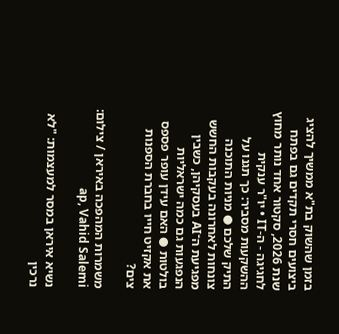בזמן שהשוק בת"א ממשיך להציג ביצועים חסרי תקדים גם בפתח שנת 2026, סקטור אחד נותר מחוץ לחגיגה - ה-IT • יו"ר ענקית ההשקעות מסביר: כך תגנו על התיק שלכם ● מניות התוכנה צונחות לאחרונה בעקבות החשש מפגיעת ה־AI בעסקיהן, כשבין הנפגעות גם כמה ישראליות בולטות ● האם עידן עופר פספס את אקזיט חייו בחברת הספנות צים?

משמרות המהפכה באיראן / צילום: ap, Vahid Salemi

נשיא איראן במסר למעצמות: "לא נרכין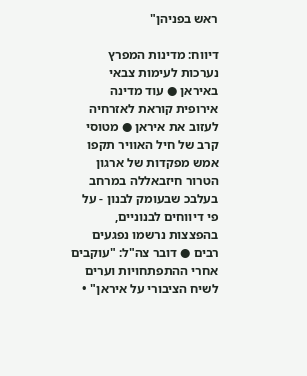ראש בפניהן"

דיווח: מדינות המפרץ נערכות לעימות צבאי באיראן ● עוד מדינה אירופית קוראת לאזרחיה לעזוב את איראן ● מטוסי קרב של חיל האוויר תקפו אמש מפקדות של ארגון הטרור חיזבאללה במרחב בעלבכ שבעומק לבנון - על פי דיווחים לבנוניים, בהפצצות נרשמו נפגעים רבים ● דובר צה"ל: "עוקבים אחרי ההתפתחויות וערים לשיח הציבורי על איראן" •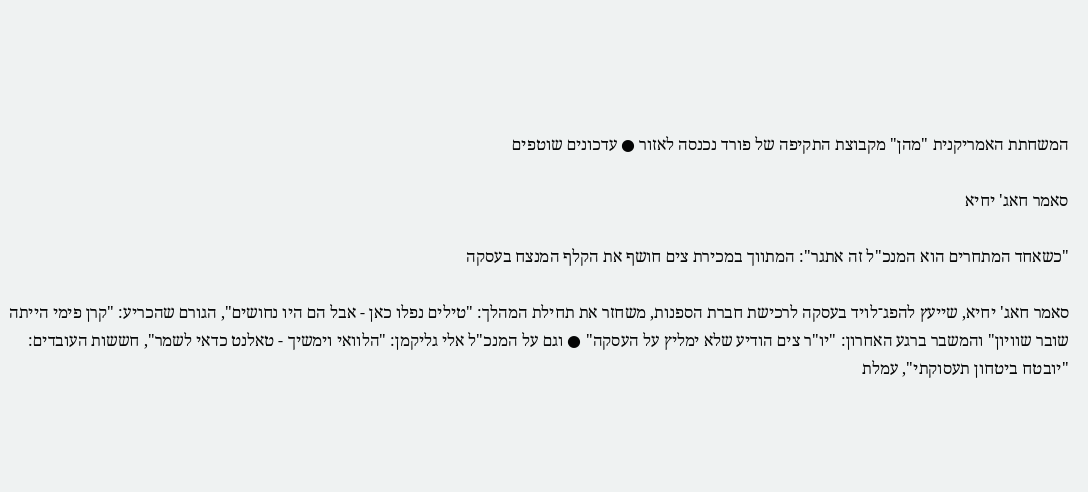המשחתת האמריקנית "מהן" מקבוצת התקיפה של פורד נכנסה לאזור ● עדכונים שוטפים

סאמר חאג' יחיא

"כשאחד המתחרים הוא המנכ"ל זה אתגר": המתווך במכירת צים חושף את הקלף המנצח בעסקה

סאמר חאג' יחיא, שייעץ להפג־לויד בעסקה לרכישת חברת הספנות, משחזר את תחילת המהלך: "טילים נפלו כאן - אבל הם היו נחושים", הגורם שהכריע: "קרן פימי הייתה שובר שוויון" והמשבר ברגע האחרון: "יו"ר צים הודיע שלא ימליץ על העסקה" ● וגם על המנכ"ל אלי גליקמן: "הלוואי וימשיך - טאלנט כדאי לשמר", חששות העובדים: "יובטח ביטחון תעסוקתי", עמלת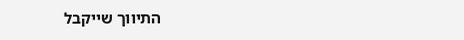התיווך שייקבל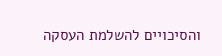והסיכויים להשלמת העסקה